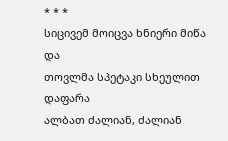* * *
სიცივემ მოიცვა ხნიერი მიწა და
თოვლმა სპეტაკი სხეულით დაფარა
ალბათ ძალიან, ძალიან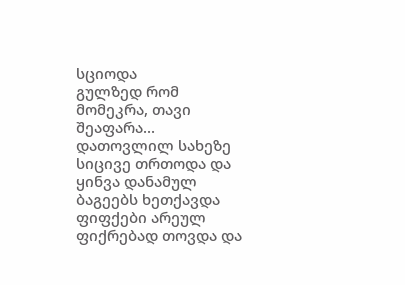სციოდა
გულზედ რომ მომეკრა, თავი შეაფარა...
დათოვლილ სახეზე სიცივე თრთოდა და
ყინვა დანამულ ბაგეებს ხეთქავდა
ფიფქები არეულ ფიქრებად თოვდა და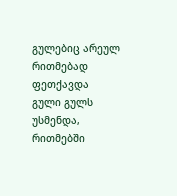გულებიც არეულ რითმებად ფეთქავდა
გული გულს უსმენდა, რითმებში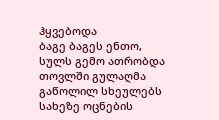ჰყვებოდა
ბაგე ბაგეს ენთო, სულს გემო ათრობდა
თოვლში გულაღმა გაწოლილ სხეულებს
სახეზე ოცნების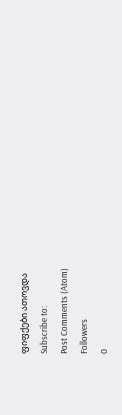ფიფქები ათოვდა
Subscribe to:
Post Comments (Atom)
Followers
0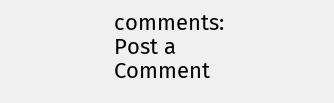comments:
Post a Comment